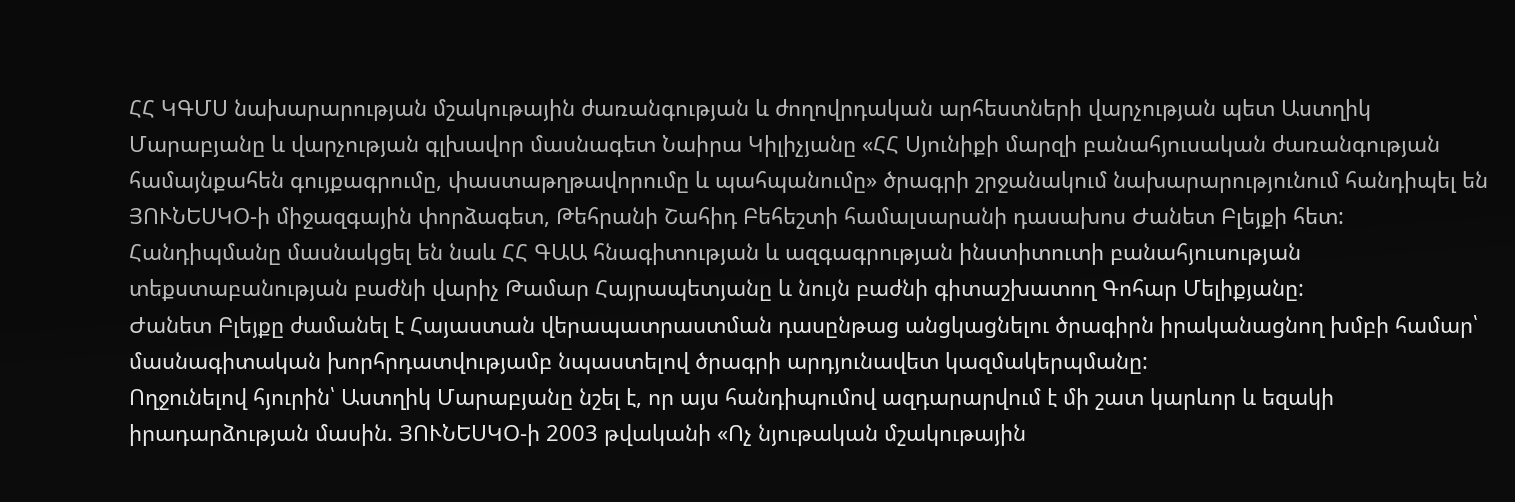ՀՀ ԿԳՄՍ նախարարության մշակութային ժառանգության և ժողովրդական արհեստների վարչության պետ Աստղիկ Մարաբյանը և վարչության գլխավոր մասնագետ Նաիրա Կիլիչյանը «ՀՀ Սյունիքի մարզի բանահյուսական ժառանգության համայնքահեն գույքագրումը, փաստաթղթավորումը և պահպանումը» ծրագրի շրջանակում նախարարությունում հանդիպել են ՅՈՒՆԵՍԿՕ-ի միջազգային փորձագետ, Թեհրանի Շահիդ Բեհեշտի համալսարանի դասախոս Ժանետ Բլեյքի հետ:
Հանդիպմանը մասնակցել են նաև ՀՀ ԳԱԱ հնագիտության և ազգագրության ինստիտուտի բանահյուսության տեքստաբանության բաժնի վարիչ Թամար Հայրապետյանը և նույն բաժնի գիտաշխատող Գոհար Մելիքյանը:
Ժանետ Բլեյքը ժամանել է Հայաստան վերապատրաստման դասընթաց անցկացնելու ծրագիրն իրականացնող խմբի համար՝ մասնագիտական խորհրդատվությամբ նպաստելով ծրագրի արդյունավետ կազմակերպմանը:
Ողջունելով հյուրին՝ Աստղիկ Մարաբյանը նշել է, որ այս հանդիպումով ազդարարվում է մի շատ կարևոր և եզակի իրադարձության մասին. ՅՈՒՆԵՍԿՕ-ի 2003 թվականի «Ոչ նյութական մշակութային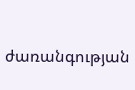ժառանգության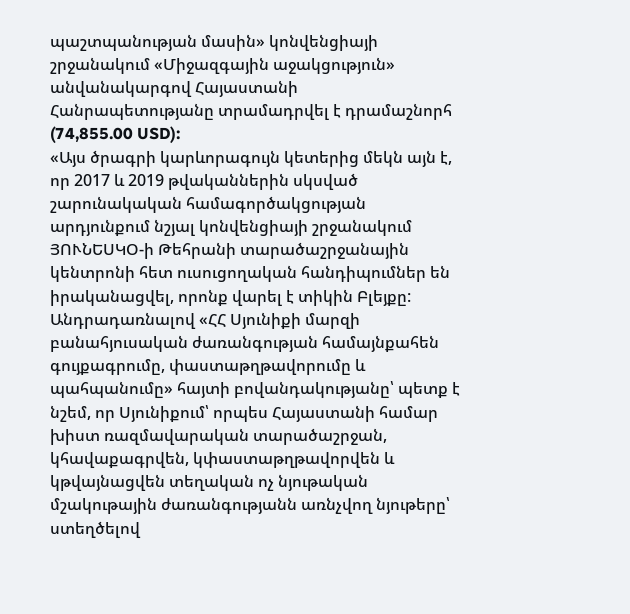պաշտպանության մասին» կոնվենցիայի շրջանակում «Միջազգային աջակցություն» անվանակարգով Հայաստանի Հանրապետությանը տրամադրվել է դրամաշնորհ (74,855.00 USD):
«Այս ծրագրի կարևորագույն կետերից մեկն այն է, որ 2017 և 2019 թվականներին սկսված շարունակական համագործակցության արդյունքում նշյալ կոնվենցիայի շրջանակում ՅՈՒՆԵՍԿՕ-ի Թեհրանի տարածաշրջանային կենտրոնի հետ ուսուցողական հանդիպումներ են իրականացվել, որոնք վարել է տիկին Բլեյքը: Անդրադառնալով «ՀՀ Սյունիքի մարզի բանահյուսական ժառանգության համայնքահեն գույքագրումը, փաստաթղթավորումը և պահպանումը» հայտի բովանդակությանը՝ պետք է նշեմ, որ Սյունիքում՝ որպես Հայաստանի համար խիստ ռազմավարական տարածաշրջան, կհավաքագրվեն, կփաստաթղթավորվեն և կթվայնացվեն տեղական ոչ նյութական մշակութային ժառանգությանն առնչվող նյութերը՝ ստեղծելով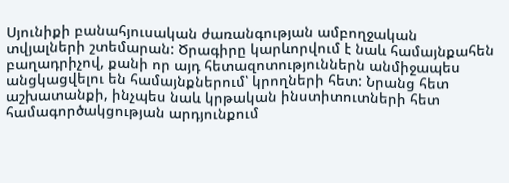Սյունիքի բանահյուսական ժառանգության ամբողջական տվյալների շտեմարան: Ծրագիրը կարևորվում է նաև համայնքահեն բաղադրիչով, քանի որ այդ հետազոտություններն անմիջապես անցկացվելու են համայնքներում՝ կրողների հետ: Նրանց հետ աշխատանքի, ինչպես նաև կրթական ինստիտուտների հետ համագործակցության արդյունքում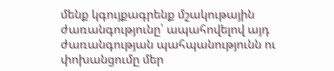մենք կգույքագրենք մշակութային ժառանգությունը՝ ապահովելով այդ ժառանգության պահպանությունն ու փոխանցումը մեր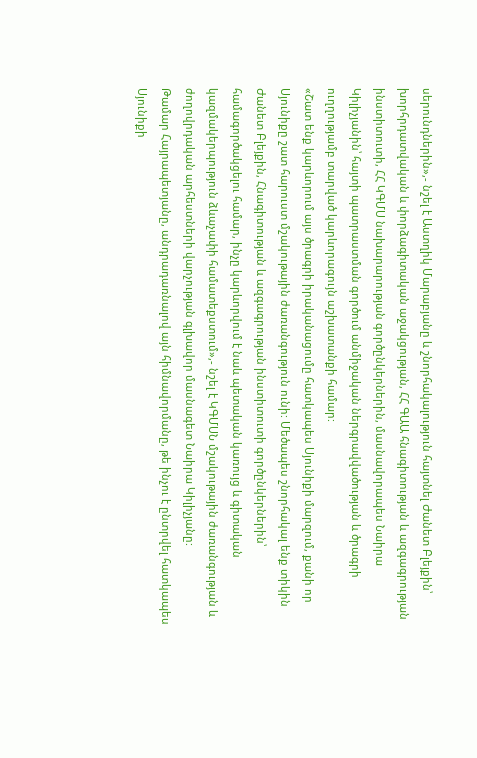սերունդներին»,- նշել է Աստղիկ Մարաբյանը և շնորհակալություն հայտնել Ժանետ Բլեյքին՝ խորհրդատվական և փորձագիտական աջակցության, ՀՀ ԳԱԱ հնագիտության և ազգագրության ինստիտուտի, ՀՀ ԿԳՄՍ նախարարության գործընկերներին, մասնավորապես Նաիրա Կիլիչյանին՝ հայտի պատրաստման գործում անմիջական ներգրավվածության և ծրագրի ուղղությամբ տարված կարևորագույն աշխատանքի համար:
«Շատ ենք կարևորում այս ծրագրի իրականացումը հատկապես Սյունիքի մարզում, քանի որ Սյունիքը շատ հարուստ մշակութային ժառանգություն ունի: Մեծապես շնորհակալ ենք տիկին Ժանետ Բլեյքին, Հնագիտության և ազգագրության ինստիտուտի գործընկերներին՝ համագործակցելու համար, ինչը կարևորվում է նաև պետական կառույց և գիտական կազմակերպություն ձևաչափի համատեքստում»,- նշել է ԿԳՄՍՆ մշակութային ժառանգության և ժողովրդական արհեստների վարչության գլխավոր մասնագետ Նաիրա Կիլիչյանը:
Թամար Հայրապետյանը, անդրադառնալով այն հիմնավորմանը, թե ինչու է ընտրվել հատկապես Սյունիքի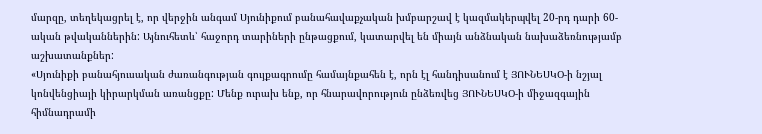մարզը, տեղեկացրել է, որ վերջին անգամ Սյունիքում բանահավաքչական խմբարշավ է կազմակերպվել 20-րդ դարի 60-ական թվականներին: Այնուհետև՝ հաջորդ տարիների ընթացքում, կատարվել են միայն անձնական նախաձեռնությամբ աշխատանքներ:
«Սյունիքի բանահյուսական ժառանգության գույքագրումը համայնքահեն է, որն էլ հանդիսանում է ՅՈՒՆԵՍԿՕ-ի նշյալ կոնվենցիայի կիրարկման առանցքը: Մենք ուրախ ենք, որ հնարավորություն ընձեռվեց ՅՈՒՆԵՍԿՕ-ի միջազգային հիմնադրամի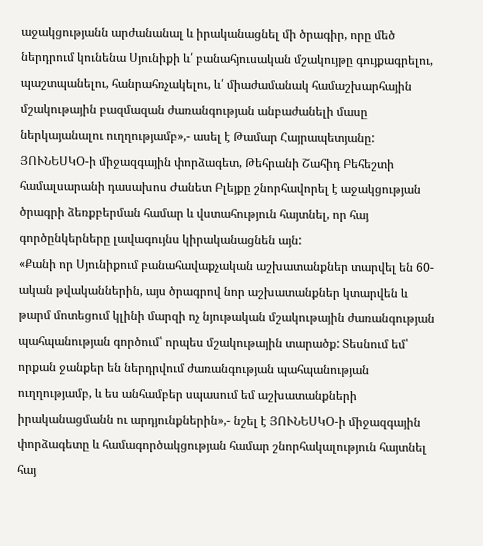աջակցությանն արժանանալ և իրականացնել մի ծրագիր, որը մեծ ներդրում կունենա Սյունիքի և՛ բանահյուսական մշակույթը գույքագրելու, պաշտպանելու, հանրահռչակելու, և՛ միաժամանակ համաշխարհային մշակութային բազմազան ժառանգության անբաժանելի մասը ներկայանալու ուղղությամբ»,- ասել է Թամար Հայրապետյանը:
ՅՈՒՆԵՍԿՕ-ի միջազգային փորձագետ, Թեհրանի Շահիդ Բեհեշտի համալսարանի դասախոս Ժանետ Բլեյքը շնորհավորել է աջակցության ծրագրի ձեռքբերման համար և վստահություն հայտնել, որ հայ գործընկերները լավագույնս կիրականացնեն այն:
«Քանի որ Սյունիքում բանահավաքչական աշխատանքներ տարվել են 60-ական թվականներին, այս ծրագրով նոր աշխատանքներ կտարվեն և թարմ մոտեցում կլինի մարզի ոչ նյութական մշակութային ժառանգության պահպանության գործում՝ որպես մշակութային տարածք: Տեսնում եմ՝ որքան ջանքեր են ներդրվում ժառանգության պահպանության ուղղությամբ, և ես անհամբեր սպասում եմ աշխատանքների իրականացմանն ու արդյունքներին»,- նշել է ՅՈՒՆԵՍԿՕ-ի միջազգային փորձագետը և համագործակցության համար շնորհակալություն հայտնել հայ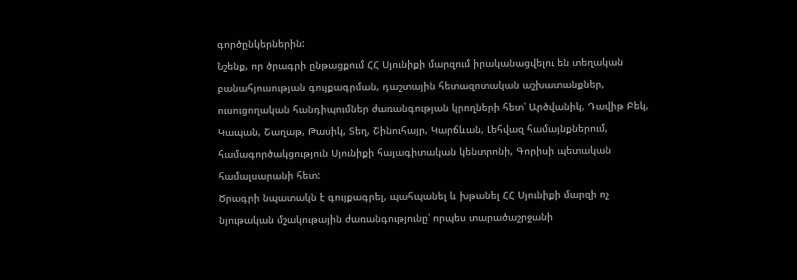գործընկերներին:
Նշենք, որ ծրագրի ընթացքում ՀՀ Սյունիքի մարզում իրականացվելու են տեղական բանահյուսության գույքագրման, դաշտային հետազոտական աշխատանքներ, ուսուցողական հանդիպումներ ժառանգության կրողների հետ՝ Արծվանիկ, Դավիթ Բեկ, Կապան, Շաղաթ, Թասիկ, Տեղ, Շինուհայր, Կարճևան, Լեհվազ համայնքներում, համագործակցություն Սյունիքի հայագիտական կենտրոնի, Գորիսի պետական համալսարանի հետ:
Ծրագրի նպատակն է գույքագրել, պահպանել և խթանել ՀՀ Սյունիքի մարզի ոչ նյութական մշակութային ժառանգությունը՝ որպես տարածաշրջանի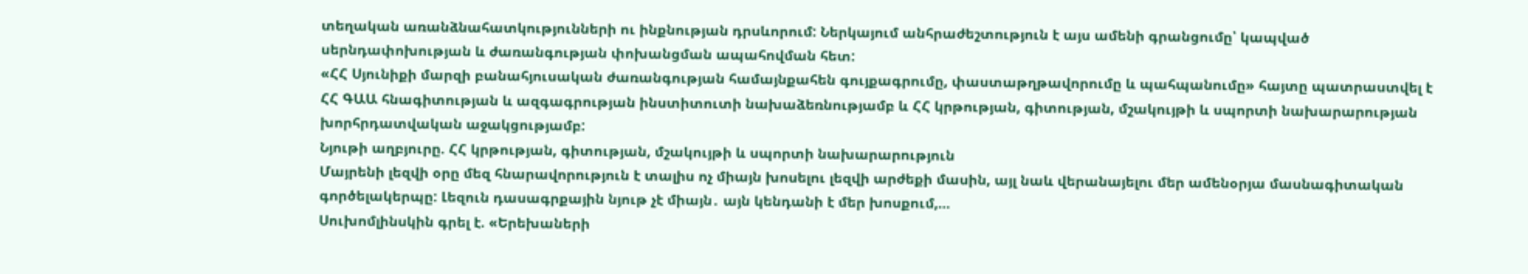տեղական առանձնահատկությունների ու ինքնության դրսևորում: Ներկայում անհրաժեշտություն է այս ամենի գրանցումը՝ կապված սերնդափոխության և ժառանգության փոխանցման ապահովման հետ:
«ՀՀ Սյունիքի մարզի բանահյուսական ժառանգության համայնքահեն գույքագրումը, փաստաթղթավորումը և պահպանումը» հայտը պատրաստվել է ՀՀ ԳԱԱ հնագիտության և ազգագրության ինստիտուտի նախաձեռնությամբ և ՀՀ կրթության, գիտության, մշակույթի և սպորտի նախարարության խորհրդատվական աջակցությամբ:
Նյութի աղբյուրը. ՀՀ կրթության, գիտության, մշակույթի և սպորտի նախարարություն
Մայրենի լեզվի օրը մեզ հնարավորություն է տալիս ոչ միայն խոսելու լեզվի արժեքի մասին, այլ նաև վերանայելու մեր ամենօրյա մասնագիտական գործելակերպը: Լեզուն դասագրքային նյութ չէ միայն․ այն կենդանի է մեր խոսքում,…
Սուխոմլինսկին գրել է. «Երեխաների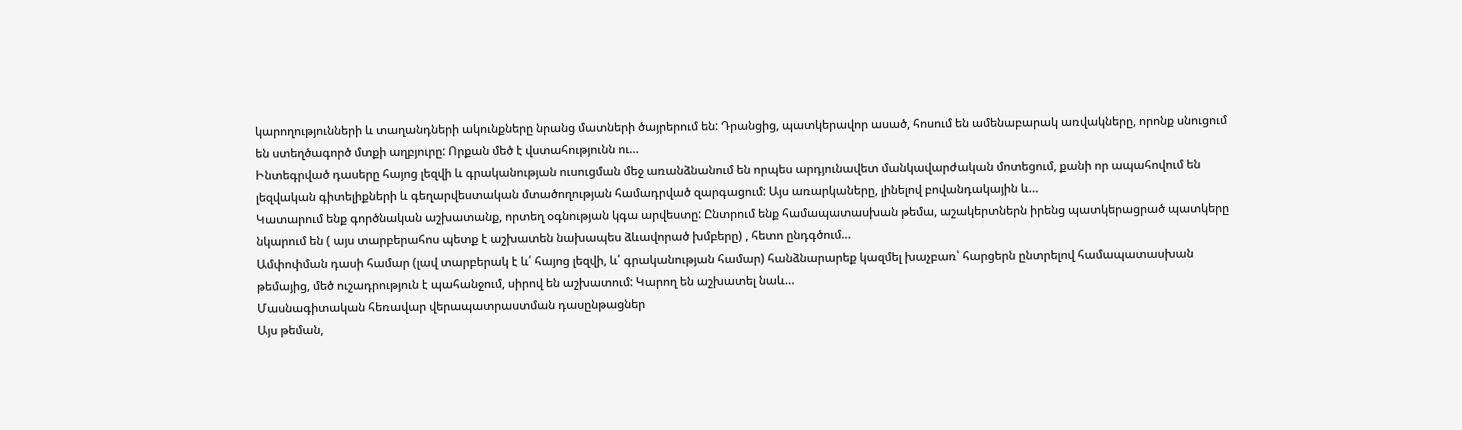կարողությունների և տաղանդների ակունքները նրանց մատների ծայրերում են: Դրանցից, պատկերավոր ասած, հոսում են ամենաբարակ առվակները, որոնք սնուցում են ստեղծագործ մտքի աղբյուրը: Որքան մեծ է վստահությունն ու…
Ինտեգրված դասերը հայոց լեզվի և գրականության ուսուցման մեջ առանձնանում են որպես արդյունավետ մանկավարժական մոտեցում, քանի որ ապահովում են լեզվական գիտելիքների և գեղարվեստական մտածողության համադրված զարգացում: Այս առարկաները, լինելով բովանդակային և…
Կատարում ենք գործնական աշխատանք, որտեղ օգնության կգա արվեստը: Ընտրում ենք համապատասխան թեմա, աշակերտներն իրենց պատկերացրած պատկերը նկարում են ( այս տարբերահոս պետք է աշխատեն նախապես ձևավորած խմբերը) , հետո ընդգծում…
Ամփոփման դասի համար (լավ տարբերակ է և՛ հայոց լեզվի, և՛ գրականության համար) հանձնարարեք կազմել խաչբառ՝ հարցերն ընտրելով համապատասխան թեմայից, մեծ ուշադրություն է պահանջում, սիրով են աշխատում: Կարող են աշխատել նաև…
Մասնագիտական հեռավար վերապատրաստման դասընթացներ
Այս թեման,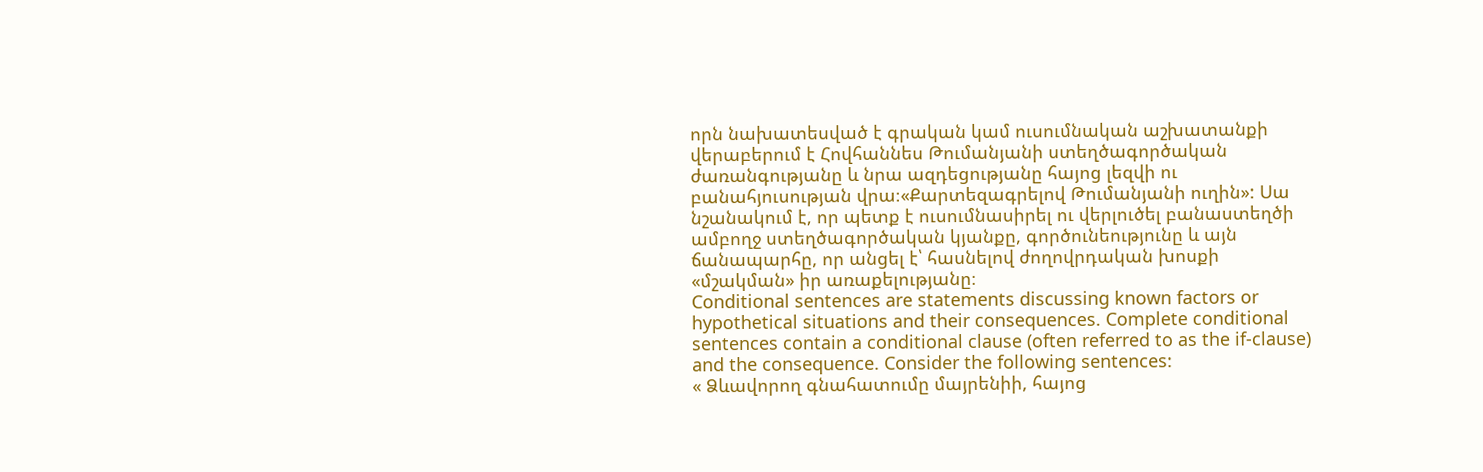որն նախատեսված է գրական կամ ուսումնական աշխատանքի վերաբերում է Հովհաննես Թումանյանի ստեղծագործական ժառանգությանը և նրա ազդեցությանը հայոց լեզվի ու բանահյուսության վրա։«Քարտեզագրելով Թումանյանի ուղին»: Սա նշանակում է, որ պետք է ուսումնասիրել ու վերլուծել բանաստեղծի ամբողջ ստեղծագործական կյանքը, գործունեությունը և այն ճանապարհը, որ անցել է՝ հասնելով ժողովրդական խոսքի «մշակման» իր առաքելությանը։
Conditional sentences are statements discussing known factors or hypothetical situations and their consequences. Complete conditional sentences contain a conditional clause (often referred to as the if-clause) and the consequence. Consider the following sentences:
« Ձևավորող գնահատումը մայրենիի, հայոց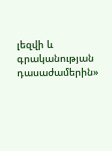լեզվի և գրականության դասաժամերին»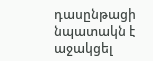դասընթացի նպատակն է աջակցել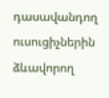դասավանդող ուսուցիչներին ձևավորող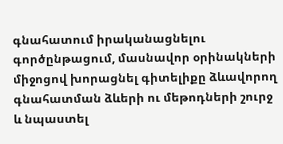գնահատում իրականացնելու գործընթացում, մասնավոր օրինակների միջոցով խորացնել գիտելիքը ձևավորող գնահատման ձևերի ու մեթոդների շուրջ և նպաստել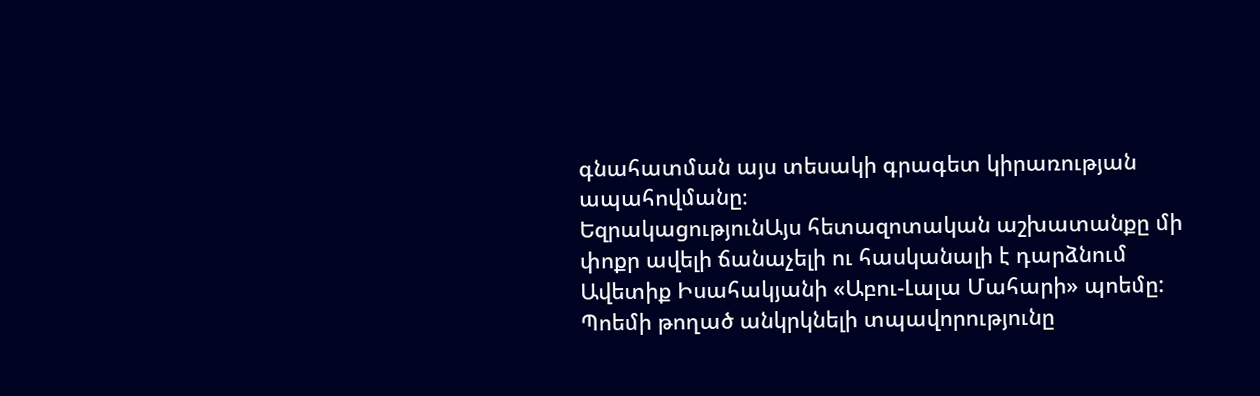գնահատման այս տեսակի գրագետ կիրառության ապահովմանը։
ԵզրակացությունԱյս հետազոտական աշխատանքը մի փոքր ավելի ճանաչելի ու հասկանալի է դարձնում Ավետիք Իսահակյանի «Աբու-Լալա Մահարի» պոեմը: Պոեմի թողած անկրկնելի տպավորությունը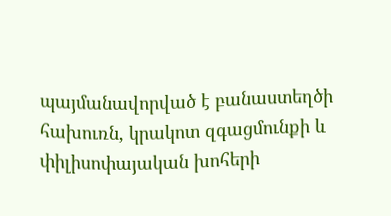պայմանավորված է բանաստեղծի հախուռն, կրակոտ զգացմունքի և փիլիսոփայական խոհերի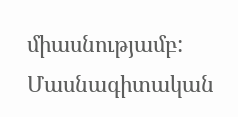միասնությամբ:
Մասնագիտական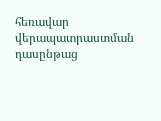հեռավար վերապատրաստման դասընթաց